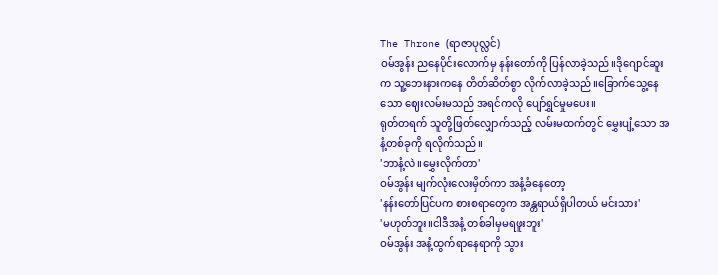The Throne (ရာဇာပုလ္လင်)
ဝမ်အွန်း ညနေပိုင်းလောက်မှ နန်းတော်ကို ပြန်လာခဲ့သည်။ဒိုဂျောင်ဆူး က သူ့ဘေးနားကနေ တိတ်ဆိတ်စွာ လိုက်လာခဲ့သည်။ခြောက်သွေ့နေသော ဈေးလမ်းမသည် အရင်ကလို ပျော်ရွှင်မှုမပေး။
ရုတ်တရက် သူတို့ဖြတ်လျှောက်သည့် လမ်းမထက်တွင် မွှေးပျံ့သော အနံ့တစ်ခုကို ရလိုက်သည်။
'ဘာနံ့လဲ။မွှေးလိုက်တာ'
ဝမ်အွန်း မျက်လုံးလေးမှိတ်ကာ အနံ့ခံနေတော့
'နန်းတော်ပြင်ပက စားစရာတွေက အန္တရာယ်ရှိပါတယ် မင်းသား'
'မဟုတ်ဘူး။ငါဒီအနံ့ တစ်ခါမှမရဖူးဘူး'
ဝမ်အွန်း အနံ့ထွက်ရာနေရာကို သွား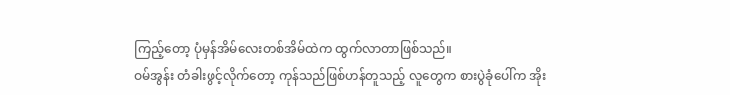ကြည့်တော့ ပုံမှန်အိမ်လေးတစ်အိမ်ထဲက ထွက်လာတာဖြစ်သည်။
ဝမ်အွန်း တံခါးဖွင့်လိုက်တော့ ကုန်သည်ဖြစ်ဟန်တူသည့် လူတွေက စားပွဲခုံပေါ်က အိုး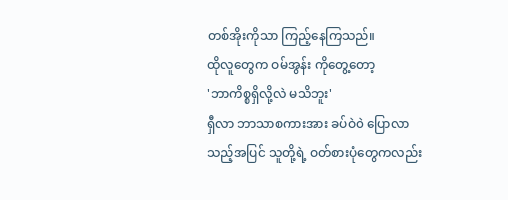တစ်အိုးကိုသာ ကြည့်နေကြသည်။
ထိုလူတွေက ဝမ်အွန်း ကိုတွေ့တော့
'ဘာကိစ္စရှိလို့လဲ မသိဘူး'
ရှီလာ ဘာသာစကားအား ခပ်ဝဲ၀ဲ ပြောလာသည့်အပြင် သူတို့ရဲ့ ဝတ်စားပုံတွေကလည်း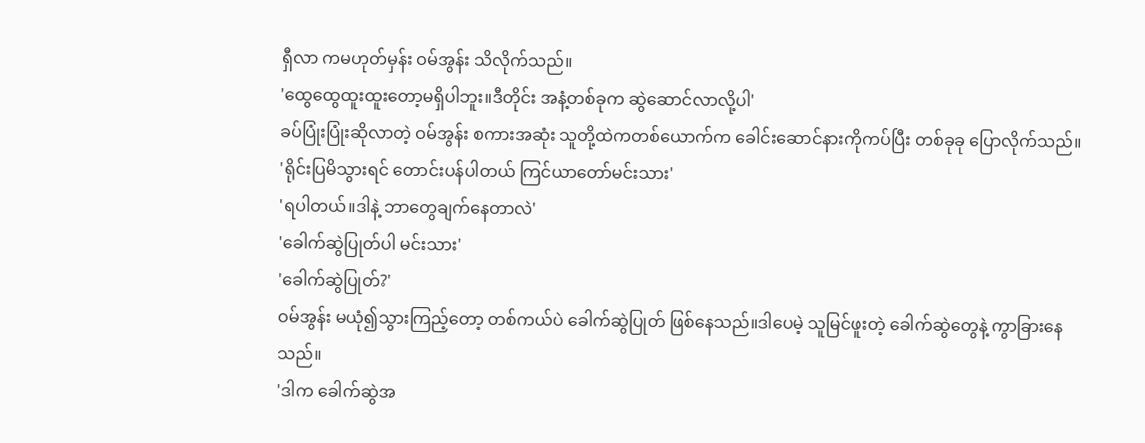ရှီလာ ကမဟုတ်မှန်း ဝမ်အွန်း သိလိုက်သည်။
'ထွေထွေထူးထူးတော့မရှိပါဘူး။ဒီတိုင်း အနံ့တစ်ခုက ဆွဲဆောင်လာလို့ပါ'
ခပ်ပြုံးပြုံးဆိုလာတဲ့ ဝမ်အွန်း စကားအဆုံး သူတို့ထဲကတစ်ယောက်က ခေါင်းဆောင်နားကိုကပ်ပြီး တစ်ခုခု ပြောလိုက်သည်။
'ရိုင်းပြမိသွားရင် တောင်းပန်ပါတယ် ကြင်ယာတော်မင်းသား'
'ရပါတယ်။ဒါနဲ့ ဘာတွေချက်နေတာလဲ'
'ခေါက်ဆွဲပြုတ်ပါ မင်းသား'
'ခေါက်ဆွဲပြုတ်?'
ဝမ်အွန်း မယုံ၍သွားကြည့်တော့ တစ်ကယ်ပဲ ခေါက်ဆွဲပြုတ် ဖြစ်နေသည်။ဒါပေမဲ့ သူမြင်ဖူးတဲ့ ခေါက်ဆွဲတွေနဲ့ ကွာခြားနေသည်။
'ဒါက ခေါက်ဆွဲအ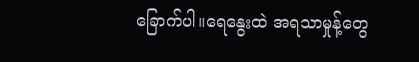ခြောက်ပါ။ရေနွေးထဲ အရသာမှုန့်တွေ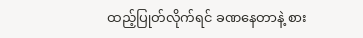ထည့်ပြုတ်လိုက်ရင် ခဏနေတာနဲ့ စား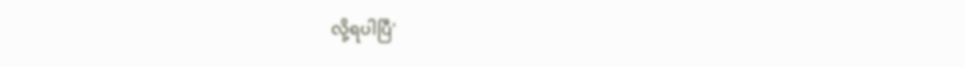လို့ရပါပြီ'